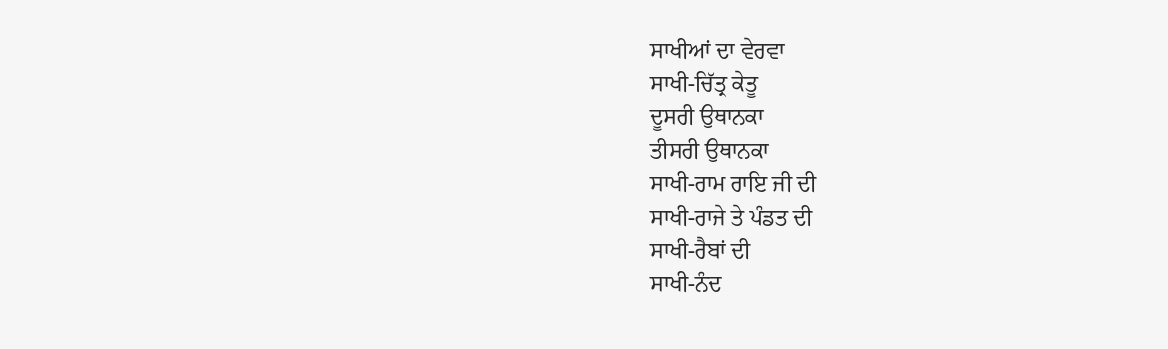ਸਾਖੀਆਂ ਦਾ ਵੇਰਵਾ
ਸਾਖੀ-ਚਿੱਤ੍ਰ ਕੇਤੂ
ਦੂਸਰੀ ਉਥਾਨਕਾ
ਤੀਸਰੀ ਉਥਾਨਕਾ
ਸਾਖੀ-ਰਾਮ ਰਾਇ ਜੀ ਦੀ
ਸਾਖੀ-ਰਾਜੇ ਤੇ ਪੰਡਤ ਦੀ
ਸਾਖੀ-ਰੈਬਾਂ ਦੀ
ਸਾਖੀ-ਨੰਦ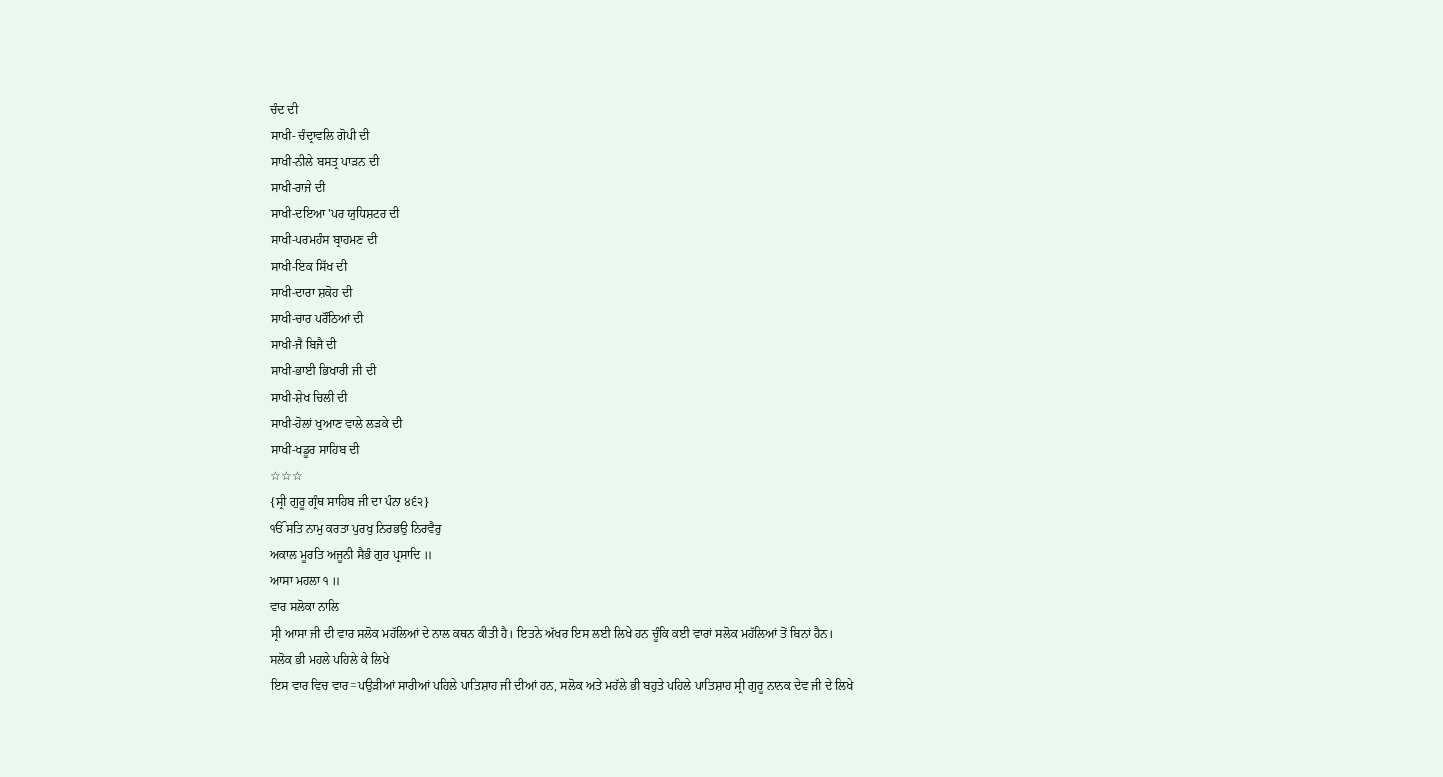ਚੰਦ ਦੀ
ਸਾਖੀ- ਚੰਦ੍ਰਾਵਲਿ ਗੋਪੀ ਦੀ
ਸਾਖੀ-ਨੀਲੇ ਬਸਤ੍ਰ ਪਾੜਨ ਦੀ
ਸਾਖੀ-ਰਾਜੇ ਦੀ
ਸਾਖੀ-ਦਇਆ 'ਪਰ ਯੁਧਿਸ਼ਟਰ ਦੀ
ਸਾਖੀ-ਪਰਮਹੰਸ ਬ੍ਰਾਹਮਣ ਦੀ
ਸਾਖੀ-ਇਕ ਸਿੱਖ ਦੀ
ਸਾਖੀ-ਦਾਰਾ ਸ਼ਕੋਹ ਦੀ
ਸਾਖੀ-ਚਾਰ ਪਰੌਂਠਿਆਂ ਦੀ
ਸਾਖੀ-ਜੈ ਬਿਜੈ ਦੀ
ਸਾਖੀ-ਭਾਈ ਭਿਖਾਰੀ ਜੀ ਦੀ
ਸਾਖੀ-ਸ਼ੇਖ ਚਿਲੀ ਦੀ
ਸਾਖੀ-ਹੋਲਾਂ ਖੁਆਣ ਵਾਲੇ ਲੜਕੇ ਦੀ
ਸਾਖੀ-ਖਡੂਰ ਸਾਹਿਬ ਦੀ
☆☆☆
{ਸ੍ਰੀ ਗੁਰੂ ਗ੍ਰੰਥ ਸਾਹਿਬ ਜੀ ਦਾ ਪੰਨਾ ੪੬੨}
ੴ ਸਤਿ ਨਾਮੁ ਕਰਤਾ ਪੁਰਖੁ ਨਿਰਭਉ ਨਿਰਵੈਰੁ
ਅਕਾਲ ਮੂਰਤਿ ਅਜੂਨੀ ਸੈਭੰ ਗੁਰ ਪ੍ਰਸਾਦਿ ॥
ਆਸਾ ਮਹਲਾ ੧ ॥
ਵਾਰ ਸਲੋਕਾ ਨਾਲਿ
ਸ੍ਰੀ ਆਸਾ ਜੀ ਦੀ ਵਾਰ ਸਲੋਕ ਮਹੱਲਿਆਂ ਦੇ ਨਾਲ ਕਥਨ ਕੀਤੀ ਹੈ। ਇਤਨੇ ਅੱਖਰ ਇਸ ਲਈ ਲਿਖੇ ਹਨ ਚੂੰਕਿ ਕਈ ਵਾਰਾਂ ਸਲੋਕ ਮਹੱਲਿਆਂ ਤੋਂ ਬਿਨਾਂ ਹੈਨ।
ਸਲੋਕ ਭੀ ਮਹਲੇ ਪਹਿਲੇ ਕੇ ਲਿਖੇ
ਇਸ ਵਾਰ ਵਿਚ ਵਾਰ=ਪਉੜੀਆਂ ਸਾਰੀਆਂ ਪਹਿਲੇ ਪਾਤਿਸ਼ਾਹ ਜੀ ਦੀਆਂ ਹਨ, ਸਲੋਕ ਅਤੇ ਮਹੱਲੇ ਭੀ ਬਹੁਤੇ ਪਹਿਲੇ ਪਾਤਿਸ਼ਾਹ ਸ੍ਰੀ ਗੁਰੂ ਨਾਨਕ ਦੇਵ ਜੀ ਦੇ ਲਿਖੇ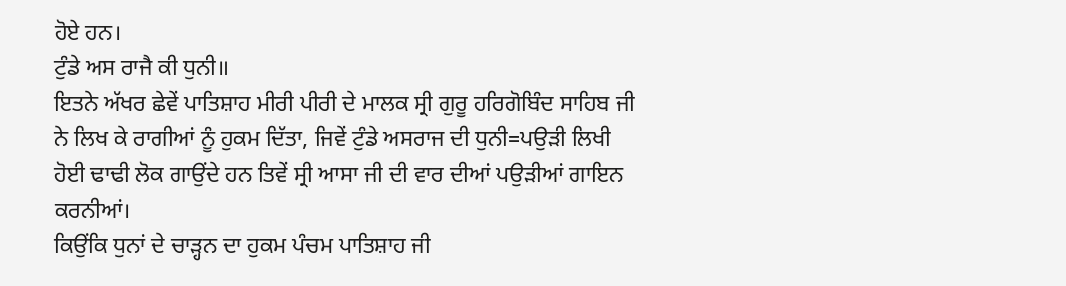ਹੋਏ ਹਨ।
ਟੁੰਡੇ ਅਸ ਰਾਜੈ ਕੀ ਧੁਨੀ॥
ਇਤਨੇ ਅੱਖਰ ਛੇਵੇਂ ਪਾਤਿਸ਼ਾਹ ਮੀਰੀ ਪੀਰੀ ਦੇ ਮਾਲਕ ਸ੍ਰੀ ਗੁਰੂ ਹਰਿਗੋਬਿੰਦ ਸਾਹਿਬ ਜੀ ਨੇ ਲਿਖ ਕੇ ਰਾਗੀਆਂ ਨੂੰ ਹੁਕਮ ਦਿੱਤਾ, ਜਿਵੇਂ ਟੁੰਡੇ ਅਸਰਾਜ ਦੀ ਧੁਨੀ=ਪਉੜੀ ਲਿਖੀ ਹੋਈ ਢਾਢੀ ਲੋਕ ਗਾਉਂਦੇ ਹਨ ਤਿਵੇਂ ਸ੍ਰੀ ਆਸਾ ਜੀ ਦੀ ਵਾਰ ਦੀਆਂ ਪਉੜੀਆਂ ਗਾਇਨ ਕਰਨੀਆਂ।
ਕਿਉਂਕਿ ਧੁਨਾਂ ਦੇ ਚਾੜ੍ਹਨ ਦਾ ਹੁਕਮ ਪੰਚਮ ਪਾਤਿਸ਼ਾਹ ਜੀ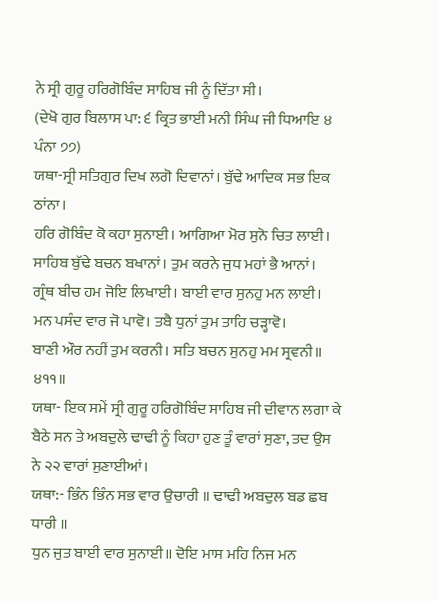ਨੇ ਸ੍ਰੀ ਗੁਰੂ ਹਰਿਗੋਬਿੰਦ ਸਾਹਿਬ ਜੀ ਨੂੰ ਦਿੱਤਾ ਸੀ।
(ਦੇਖੋ ਗੁਰ ਬਿਲਾਸ ਪਾ: ੬ ਕ੍ਰਿਤ ਭਾਈ ਮਨੀ ਸਿੰਘ ਜੀ ਧਿਆਇ ੪ ਪੰਨਾ ੭੭)
ਯਥਾ-ਸ੍ਰੀ ਸਤਿਗੁਰ ਦਿਖ ਲਗੋ ਦਿਵਾਨਾਂ। ਬੁੱਢੇ ਆਦਿਕ ਸਭ ਇਕ ਠਾਂਨਾ।
ਹਰਿ ਗੋਬਿੰਦ ਕੋ ਕਹਾ ਸੁਨਾਈ। ਆਗਿਆ ਮੋਰ ਸੁਨੋ ਚਿਤ ਲਾਈ।
ਸਾਹਿਬ ਬੁੱਢੇ ਬਚਨ ਬਖਾਨਾਂ। ਤੁਮ ਕਰਨੇ ਜੁਧ ਮਹਾਂ ਭੈ ਆਨਾਂ।
ਗ੍ਰੰਥ ਬੀਚ ਹਮ ਜੋਇ ਲਿਖਾਈ। ਬਾਈ ਵਾਰ ਸੁਨਹੁ ਮਨ ਲਾਈ।
ਮਨ ਪਸੰਦ ਵਾਰ ਜੋ ਪਾਵੋ। ਤਬੈ ਧੁਨਾਂ ਤੁਮ ਤਾਹਿ ਚੜ੍ਹਾਵੋ।
ਬਾਣੀ ਔਰ ਨਹੀਂ ਤੁਮ ਕਰਨੀ। ਸਤਿ ਬਚਨ ਸੁਨਹੁ ਮਮ ਸ੍ਰਵਨੀ॥ ੪੧੧॥
ਯਥਾ- ਇਕ ਸਮੇਂ ਸ੍ਰੀ ਗੁਰੂ ਹਰਿਗੋਬਿੰਦ ਸਾਹਿਬ ਜੀ ਦੀਵਾਨ ਲਗਾ ਕੇ ਬੈਠੇ ਸਨ ਤੇ ਅਬਦੁਲੇ ਢਾਢੀ ਨੂੰ ਕਿਹਾ ਹੁਣ ਤੂੰ ਵਾਰਾਂ ਸੁਣਾ, ਤਦ ਉਸ ਨੇ ੨੨ ਵਾਰਾਂ ਸੁਣਾਈਆਂ।
ਯਥਾ:- ਭਿੰਨ ਭਿੰਨ ਸਭ ਵਾਰ ਉਚਾਰੀ ॥ ਢਾਢੀ ਅਬਦੁਲ ਬਡ ਛਬ ਧਾਰੀ ॥
ਧੁਨ ਜੁਤ ਬਾਈ ਵਾਰ ਸੁਨਾਈ॥ ਦੋਇ ਮਾਸ ਮਹਿ ਨਿਜ ਮਨ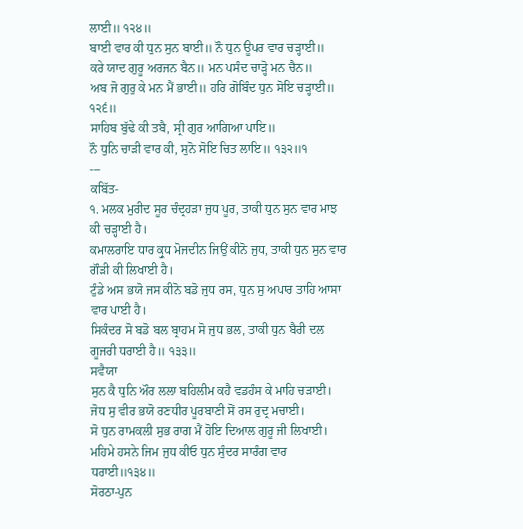ਲਾਈ॥ ੧੨੪॥
ਬਾਈ ਵਾਰ ਕੀ ਧੁਨ ਸੁਨ ਬਾਈ॥ ਨੌ ਧੁਨ ਊਪਰ ਵਾਰ ਚੜ੍ਹਾਈ॥
ਕਰੇ ਯਾਦ ਗੁਰੂ ਅਰਜਨ ਬੈਨ॥ ਮਨ ਪਸੰਦ ਚਾੜ੍ਹੋ ਮਨ ਚੈਨ॥
ਅਬ ਜੋ ਗੁਰੁ ਕੇ ਮਨ ਮੈਂ ਭਾਈ॥ ਹਰਿ ਗੋਬਿੰਦ ਧੁਨ ਸੋਇ ਚੜ੍ਹਾਈ॥ ੧੨੬॥
ਸਾਹਿਬ ਬੁੱਢੇ ਕੀ ਤਬੈ, ਸ੍ਰੀ ਗੁਰ ਆਗਿਆ ਪਾਇ॥
ਨੌ ਧੁਨਿ ਚਾੜੀ ਵਾਰ ਕੀ, ਸੁਨੋ ਸੋਇ ਚਿਤ ਲਾਇ॥ ੧੩੨॥੧
---
ਕਬਿੱਤ-
੧. ਮਲਕ ਮੁਰੀਦ ਸੂਰ ਚੰਦ੍ਰਹੜਾ ਜੁਧ ਪੂਰ, ਤਾਕੀ ਧੁਨ ਸੁਨ ਵਾਰ ਮਾਝ ਕੀ ਚੜ੍ਹਾਈ ਹੈ।
ਕਮਾਲਰਾਇ ਧਾਰ ਕ੍ਰੁਧ ਮੋਜਦੀਨ ਜਿਉਂ ਕੀਨੋ ਜੁਧ, ਤਾਕੀ ਧੁਨ ਸੁਨ ਵਾਰ ਗੌੜੀ ਕੀ ਲਿਖਾਈ ਹੈ।
ਟੁੰਡੇ ਅਸ ਭਯੋ ਜਸ ਕੀਨੋ ਬਡੋ ਜੁਧ ਰਸ, ਧੁਨ ਸੁ ਅਪਾਰ ਤਾਹਿ ਆਸਾ ਵਾਰ ਪਾਈ ਹੈ।
ਸਿਕੰਦਰ ਸੋ ਬਡੋ ਬਲ ਬ੍ਰਾਹਮ ਸੋ ਜੁਧ ਭਲ, ਤਾਕੀ ਧੁਨ ਬੈਰੀ ਦਲ ਗੂਜਰੀ ਧਰਾਈ ਹੈ॥ ੧੩੩॥
ਸਵੈਯਾ
ਸੁਨ ਕੈ ਧੁਨਿ ਔਰ ਲਲਾ ਬਹਿਲੀਮ ਕਹੈ ਵਡਹੰਸ ਕੇ ਮਾਹਿ ਚੜਾਈ।
ਜੋਧ ਸੁ ਵੀਰ ਭਯੋ ਰਣਧੀਰ ਪੂਰਬਾਣੀ ਸੋਂ ਰਸ ਰੁਦ੍ਰ ਮਚਾਈ।
ਸੋ ਧੁਨ ਰਾਮਕਲੀ ਸੁਭ ਰਾਗ ਮੈਂ ਹੋਇ ਦਿਆਲ ਗੁਰੂ ਜੀ ਲਿਖਾਈ।
ਮਹਿਮੇ ਹਸਨੇ ਜਿਮ ਜੁਧ ਕੀਓ ਧੁਨ ਸੁੰਦਰ ਸਾਰੰਗ ਵਾਰ ਧਰਾਈ॥੧੩੪॥
ਸੋਰਠਾ-ਪੁਨ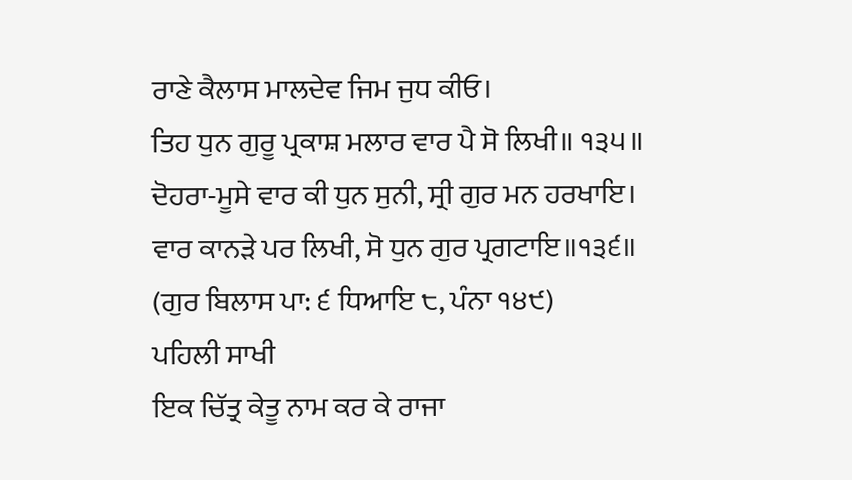ਰਾਣੇ ਕੈਲਾਸ ਮਾਲਦੇਵ ਜਿਮ ਜੁਧ ਕੀਓ।
ਤਿਹ ਧੁਨ ਗੁਰੂ ਪ੍ਰਕਾਸ਼ ਮਲਾਰ ਵਾਰ ਪੈ ਸੋ ਲਿਖੀ॥ ੧੩੫॥
ਦੋਹਰਾ-ਮੂਸੇ ਵਾਰ ਕੀ ਧੁਨ ਸੁਨੀ, ਸ੍ਰੀ ਗੁਰ ਮਨ ਹਰਖਾਇ।
ਵਾਰ ਕਾਨੜੇ ਪਰ ਲਿਖੀ, ਸੋ ਧੁਨ ਗੁਰ ਪ੍ਰਗਟਾਇ॥੧੩੬॥
(ਗੁਰ ਬਿਲਾਸ ਪਾ: ੬ ਧਿਆਇ ੮, ਪੰਨਾ ੧੪੯)
ਪਹਿਲੀ ਸਾਖੀ
ਇਕ ਚਿੱਤ੍ਰ ਕੇਤੂ ਨਾਮ ਕਰ ਕੇ ਰਾਜਾ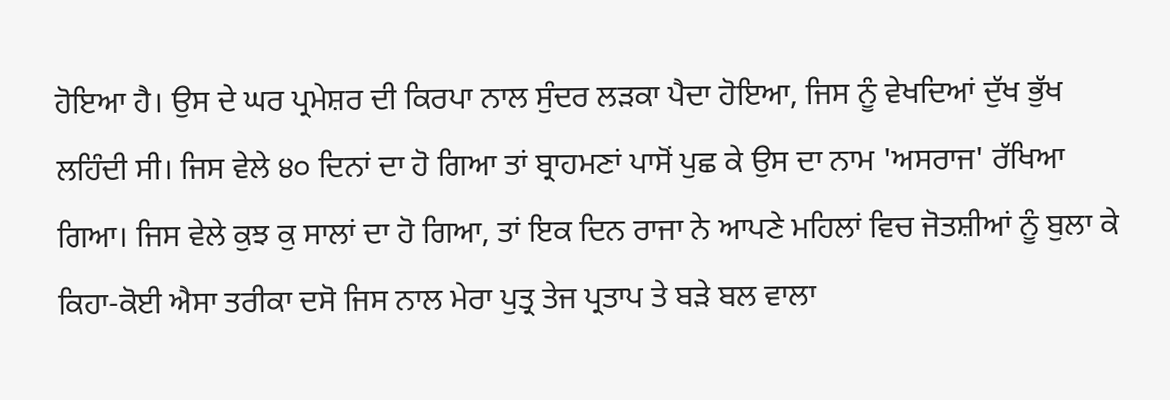ਹੋਇਆ ਹੈ। ਉਸ ਦੇ ਘਰ ਪ੍ਰਮੇਸ਼ਰ ਦੀ ਕਿਰਪਾ ਨਾਲ ਸੁੰਦਰ ਲੜਕਾ ਪੈਦਾ ਹੋਇਆ, ਜਿਸ ਨੂੰ ਵੇਖਦਿਆਂ ਦੁੱਖ ਭੁੱਖ ਲਹਿੰਦੀ ਸੀ। ਜਿਸ ਵੇਲੇ ੪੦ ਦਿਨਾਂ ਦਾ ਹੋ ਗਿਆ ਤਾਂ ਬ੍ਰਾਹਮਣਾਂ ਪਾਸੋਂ ਪੁਛ ਕੇ ਉਸ ਦਾ ਨਾਮ 'ਅਸਰਾਜ' ਰੱਖਿਆ ਗਿਆ। ਜਿਸ ਵੇਲੇ ਕੁਝ ਕੁ ਸਾਲਾਂ ਦਾ ਹੋ ਗਿਆ, ਤਾਂ ਇਕ ਦਿਨ ਰਾਜਾ ਨੇ ਆਪਣੇ ਮਹਿਲਾਂ ਵਿਚ ਜੋਤਸ਼ੀਆਂ ਨੂੰ ਬੁਲਾ ਕੇ ਕਿਹਾ-ਕੋਈ ਐਸਾ ਤਰੀਕਾ ਦਸੋ ਜਿਸ ਨਾਲ ਮੇਰਾ ਪੁਤ੍ਰ ਤੇਜ ਪ੍ਰਤਾਪ ਤੇ ਬੜੇ ਬਲ ਵਾਲਾ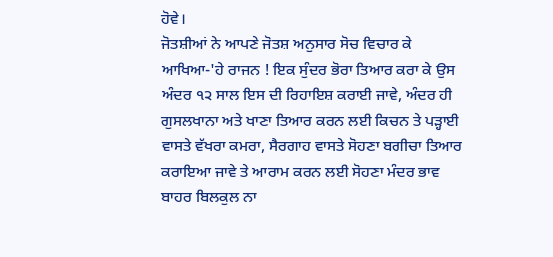ਹੋਵੇ।
ਜੋਤਸ਼ੀਆਂ ਨੇ ਆਪਣੇ ਜੋਤਸ਼ ਅਨੁਸਾਰ ਸੋਚ ਵਿਚਾਰ ਕੇ ਆਖਿਆ-'ਹੇ ਰਾਜਨ ! ਇਕ ਸੁੰਦਰ ਭੋਰਾ ਤਿਆਰ ਕਰਾ ਕੇ ਉਸ ਅੰਦਰ ੧੨ ਸਾਲ ਇਸ ਦੀ ਰਿਹਾਇਸ਼ ਕਰਾਈ ਜਾਵੇ, ਅੰਦਰ ਹੀ ਗੁਸਲਖਾਨਾ ਅਤੇ ਖਾਣਾ ਤਿਆਰ ਕਰਨ ਲਈ ਕਿਚਨ ਤੇ ਪੜ੍ਹਾਈ ਵਾਸਤੇ ਵੱਖਰਾ ਕਮਰਾ, ਸੈਰਗਾਹ ਵਾਸਤੇ ਸੋਹਣਾ ਬਗੀਚਾ ਤਿਆਰ ਕਰਾਇਆ ਜਾਵੇ ਤੇ ਆਰਾਮ ਕਰਨ ਲਈ ਸੋਹਣਾ ਮੰਦਰ ਭਾਵ ਬਾਹਰ ਬਿਲਕੁਲ ਨਾ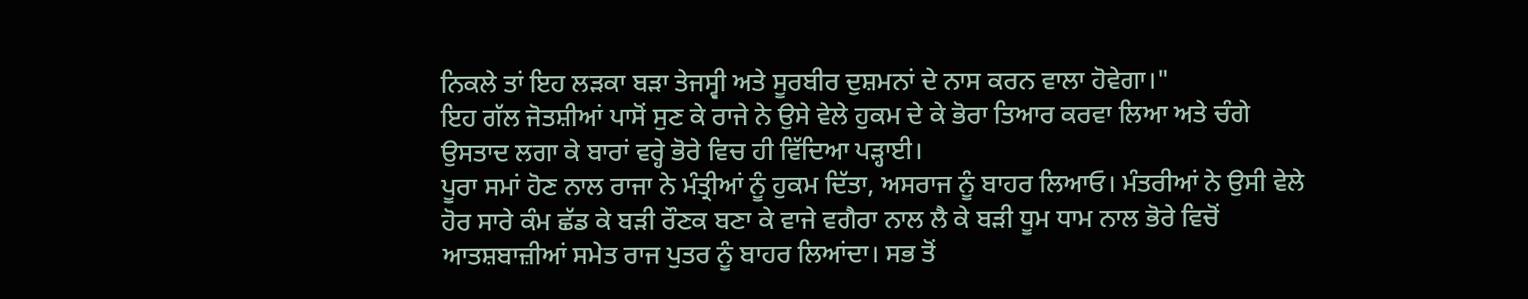ਨਿਕਲੇ ਤਾਂ ਇਹ ਲੜਕਾ ਬੜਾ ਤੇਜਸ੍ਵੀ ਅਤੇ ਸੂਰਬੀਰ ਦੁਸ਼ਮਨਾਂ ਦੇ ਨਾਸ ਕਰਨ ਵਾਲਾ ਹੋਵੇਗਾ।"
ਇਹ ਗੱਲ ਜੋਤਸ਼ੀਆਂ ਪਾਸੋਂ ਸੁਣ ਕੇ ਰਾਜੇ ਨੇ ਉਸੇ ਵੇਲੇ ਹੁਕਮ ਦੇ ਕੇ ਭੋਰਾ ਤਿਆਰ ਕਰਵਾ ਲਿਆ ਅਤੇ ਚੰਗੇ ਉਸਤਾਦ ਲਗਾ ਕੇ ਬਾਰਾਂ ਵਰ੍ਹੇ ਭੋਰੇ ਵਿਚ ਹੀ ਵਿੱਦਿਆ ਪੜ੍ਹਾਈ।
ਪੂਰਾ ਸਮਾਂ ਹੋਣ ਨਾਲ ਰਾਜਾ ਨੇ ਮੰਤ੍ਰੀਆਂ ਨੂੰ ਹੁਕਮ ਦਿੱਤਾ, ਅਸਰਾਜ ਨੂੰ ਬਾਹਰ ਲਿਆਓ। ਮੰਤਰੀਆਂ ਨੇ ਉਸੀ ਵੇਲੇ ਹੋਰ ਸਾਰੇ ਕੰਮ ਛੱਡ ਕੇ ਬੜੀ ਰੌਣਕ ਬਣਾ ਕੇ ਵਾਜੇ ਵਗੈਰਾ ਨਾਲ ਲੈ ਕੇ ਬੜੀ ਧੂਮ ਧਾਮ ਨਾਲ ਭੋਰੇ ਵਿਚੋਂ ਆਤਸ਼ਬਾਜ਼ੀਆਂ ਸਮੇਤ ਰਾਜ ਪੁਤਰ ਨੂੰ ਬਾਹਰ ਲਿਆਂਦਾ। ਸਭ ਤੋਂ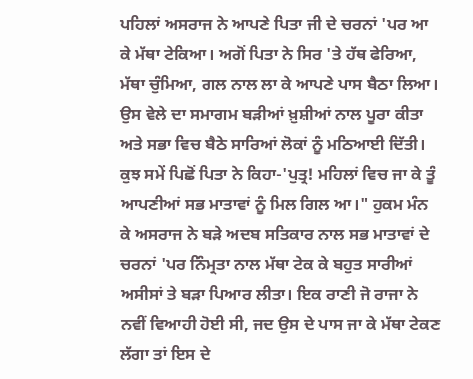ਪਹਿਲਾਂ ਅਸਰਾਜ ਨੇ ਆਪਣੇ ਪਿਤਾ ਜੀ ਦੇ ਚਰਨਾਂ 'ਪਰ ਆ ਕੇ ਮੱਥਾ ਟੇਕਿਆ। ਅਗੋਂ ਪਿਤਾ ਨੇ ਸਿਰ 'ਤੇ ਹੱਥ ਫੇਰਿਆ, ਮੱਥਾ ਚੁੰਮਿਆ, ਗਲ ਨਾਲ ਲਾ ਕੇ ਆਪਣੇ ਪਾਸ ਬੈਠਾ ਲਿਆ। ਉਸ ਵੇਲੇ ਦਾ ਸਮਾਗਮ ਬੜੀਆਂ ਖ਼ੁਸ਼ੀਆਂ ਨਾਲ ਪੂਰਾ ਕੀਤਾ ਅਤੇ ਸਭਾ ਵਿਚ ਬੈਠੇ ਸਾਰਿਆਂ ਲੋਕਾਂ ਨੂੰ ਮਠਿਆਈ ਦਿੱਤੀ।
ਕੁਝ ਸਮੇਂ ਪਿਛੋਂ ਪਿਤਾ ਨੇ ਕਿਹਾ-'ਪੁਤ੍ਰ! ਮਹਿਲਾਂ ਵਿਚ ਜਾ ਕੇ ਤੂੰ ਆਪਣੀਆਂ ਸਭ ਮਾਤਾਵਾਂ ਨੂੰ ਮਿਲ ਗਿਲ ਆ।" ਹੁਕਮ ਮੰਨ ਕੇ ਅਸਰਾਜ ਨੇ ਬੜੇ ਅਦਬ ਸਤਿਕਾਰ ਨਾਲ ਸਭ ਮਾਤਾਵਾਂ ਦੇ ਚਰਨਾਂ 'ਪਰ ਨਿੰਮ੍ਰਤਾ ਨਾਲ ਮੱਥਾ ਟੇਕ ਕੇ ਬਹੁਤ ਸਾਰੀਆਂ ਅਸੀਸਾਂ ਤੇ ਬੜਾ ਪਿਆਰ ਲੀਤਾ। ਇਕ ਰਾਣੀ ਜੋ ਰਾਜਾ ਨੇ ਨਵੀਂ ਵਿਆਹੀ ਹੋਈ ਸੀ, ਜਦ ਉਸ ਦੇ ਪਾਸ ਜਾ ਕੇ ਮੱਥਾ ਟੇਕਣ ਲੱਗਾ ਤਾਂ ਇਸ ਦੇ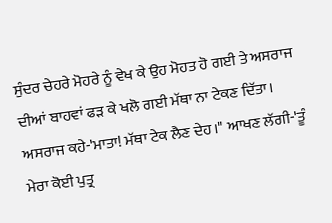ਸੁੰਦਰ ਚੇਹਰੇ ਮੋਹਰੇ ਨੂੰ ਵੇਖ ਕੇ ਉਹ ਮੋਹਤ ਹੋ ਗਈ ਤੇ ਅਸਰਾਜ ਦੀਆਂ ਬਾਹਵਾਂ ਫੜ ਕੇ ਖਲੋ ਗਈ ਮੱਥਾ ਨਾ ਟੇਕਣ ਦਿੱਤਾ। ਅਸਰਾਜ ਕਹੇ-'ਮਾਤਾ! ਮੱਥਾ ਟੇਕ ਲੈਣ ਦੇਹ।" ਆਖਣ ਲੱਗੀ-'ਤੂੰ ਮੇਰਾ ਕੋਈ ਪੁਤ੍ਰ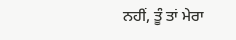ਨਹੀਂ, ਤੂੰ ਤਾਂ ਮੇਰਾ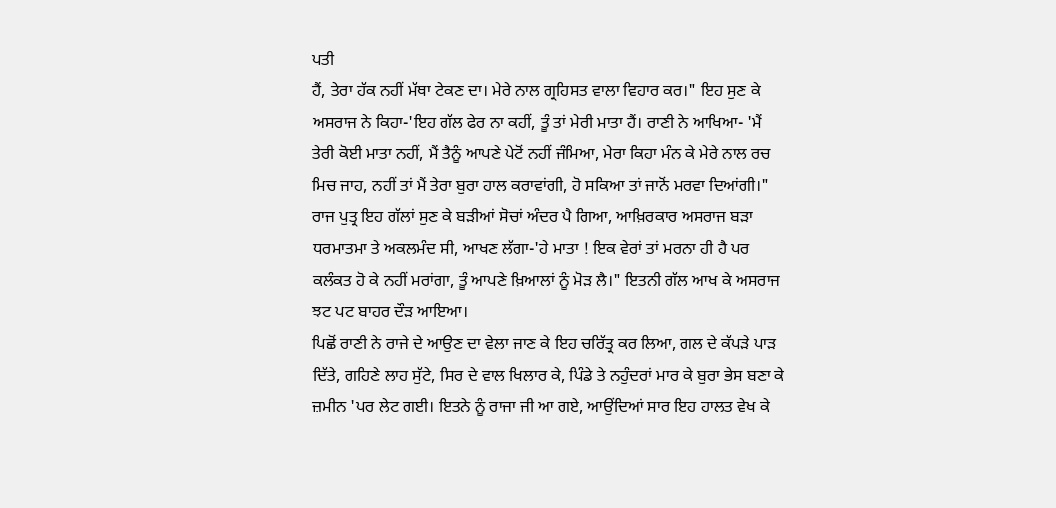ਪਤੀ
ਹੈਂ, ਤੇਰਾ ਹੱਕ ਨਹੀਂ ਮੱਥਾ ਟੇਕਣ ਦਾ। ਮੇਰੇ ਨਾਲ ਗ੍ਰਹਿਸਤ ਵਾਲਾ ਵਿਹਾਰ ਕਰ।" ਇਹ ਸੁਣ ਕੇ ਅਸਰਾਜ ਨੇ ਕਿਹਾ-'ਇਹ ਗੱਲ ਫੇਰ ਨਾ ਕਹੀਂ, ਤੂੰ ਤਾਂ ਮੇਰੀ ਮਾਤਾ ਹੈਂ। ਰਾਣੀ ਨੇ ਆਖਿਆ- 'ਮੈਂ ਤੇਰੀ ਕੋਈ ਮਾਤਾ ਨਹੀਂ, ਮੈਂ ਤੈਨੂੰ ਆਪਣੇ ਪੇਟੋਂ ਨਹੀਂ ਜੰਮਿਆ, ਮੇਰਾ ਕਿਹਾ ਮੰਨ ਕੇ ਮੇਰੇ ਨਾਲ ਰਚ ਮਿਚ ਜਾਹ, ਨਹੀਂ ਤਾਂ ਮੈਂ ਤੇਰਾ ਬੁਰਾ ਹਾਲ ਕਰਾਵਾਂਗੀ, ਹੋ ਸਕਿਆ ਤਾਂ ਜਾਨੋਂ ਮਰਵਾ ਦਿਆਂਗੀ।" ਰਾਜ ਪੁਤ੍ਰ ਇਹ ਗੱਲਾਂ ਸੁਣ ਕੇ ਬੜੀਆਂ ਸੋਚਾਂ ਅੰਦਰ ਪੈ ਗਿਆ, ਆਖ਼ਿਰਕਾਰ ਅਸਰਾਜ ਬੜਾ ਧਰਮਾਤਮਾ ਤੇ ਅਕਲਮੰਦ ਸੀ, ਆਖਣ ਲੱਗਾ-'ਹੇ ਮਾਤਾ ! ਇਕ ਵੇਰਾਂ ਤਾਂ ਮਰਨਾ ਹੀ ਹੈ ਪਰ ਕਲੰਕਤ ਹੋ ਕੇ ਨਹੀਂ ਮਰਾਂਗਾ, ਤੂੰ ਆਪਣੇ ਖ਼ਿਆਲਾਂ ਨੂੰ ਮੋੜ ਲੈ।" ਇਤਨੀ ਗੱਲ ਆਖ ਕੇ ਅਸਰਾਜ ਝਟ ਪਟ ਬਾਹਰ ਦੌੜ ਆਇਆ।
ਪਿਛੋਂ ਰਾਣੀ ਨੇ ਰਾਜੇ ਦੇ ਆਉਣ ਦਾ ਵੇਲਾ ਜਾਣ ਕੇ ਇਹ ਚਰਿੱਤ੍ਰ ਕਰ ਲਿਆ, ਗਲ ਦੇ ਕੱਪੜੇ ਪਾੜ ਦਿੱਤੇ, ਗਹਿਣੇ ਲਾਹ ਸੁੱਟੇ, ਸਿਰ ਦੇ ਵਾਲ ਖਿਲਾਰ ਕੇ, ਪਿੰਡੇ ਤੇ ਨਹੁੰਦਰਾਂ ਮਾਰ ਕੇ ਬੁਰਾ ਭੇਸ ਬਣਾ ਕੇ ਜ਼ਮੀਨ 'ਪਰ ਲੇਟ ਗਈ। ਇਤਨੇ ਨੂੰ ਰਾਜਾ ਜੀ ਆ ਗਏ, ਆਉਂਦਿਆਂ ਸਾਰ ਇਹ ਹਾਲਤ ਵੇਖ ਕੇ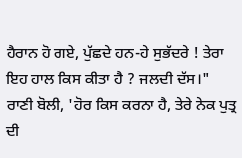ਹੈਰਾਨ ਹੋ ਗਏ, ਪੁੱਛਦੇ ਹਨ-ਹੇ ਸੁਭੱਦਰੇ ! ਤੇਰਾ ਇਹ ਹਾਲ ਕਿਸ ਕੀਤਾ ਹੈ ? ਜਲਦੀ ਦੱਸ।" ਰਾਣੀ ਬੋਲੀ, 'ਹੋਰ ਕਿਸ ਕਰਨਾ ਹੈ, ਤੇਰੇ ਨੇਕ ਪੁਤ੍ਰ ਦੀ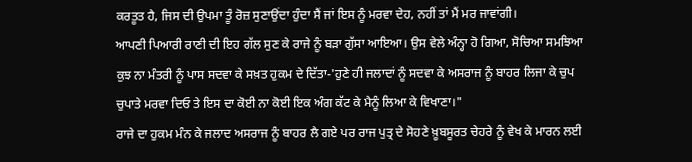ਕਰਤੂਤ ਹੈ, ਜਿਸ ਦੀ ਉਪਮਾ ਤੂੰ ਰੋਜ਼ ਸੁਣਾਉਂਦਾ ਹੁੰਦਾ ਸੈਂ ਜਾਂ ਇਸ ਨੂੰ ਮਰਵਾ ਦੇਹ, ਨਹੀਂ ਤਾਂ ਮੈਂ ਮਰ ਜਾਵਾਂਗੀ।
ਆਪਣੀ ਪਿਆਰੀ ਰਾਣੀ ਦੀ ਇਹ ਗੱਲ ਸੁਣ ਕੇ ਰਾਜੇ ਨੂੰ ਬੜਾ ਗੁੱਸਾ ਆਇਆ। ਉਸ ਵੇਲੇ ਅੰਨ੍ਹਾ ਹੋ ਗਿਆ, ਸੋਚਿਆ ਸਮਝਿਆ ਕੁਝ ਨਾ ਮੰਤਰੀ ਨੂੰ ਪਾਸ ਸਦਵਾ ਕੇ ਸਖ਼ਤ ਹੁਕਮ ਦੇ ਦਿੱਤਾ-'ਹੁਣੇ ਹੀ ਜਲਾਦਾਂ ਨੂੰ ਸਦਵਾ ਕੇ ਅਸਰਾਜ ਨੂੰ ਬਾਹਰ ਲਿਜਾ ਕੇ ਚੁਪ ਚੁਪਾਤੇ ਮਰਵਾ ਦਿਓ ਤੇ ਇਸ ਦਾ ਕੋਈ ਨਾ ਕੋਈ ਇਕ ਅੰਗ ਕੱਟ ਕੇ ਮੈਨੂੰ ਲਿਆ ਕੇ ਵਿਖਾਣਾ।"
ਰਾਜੇ ਦਾ ਹੁਕਮ ਮੰਨ ਕੇ ਜਲਾਦ ਅਸਰਾਜ ਨੂੰ ਬਾਹਰ ਲੈ ਗਏ ਪਰ ਰਾਜ ਪੁਤ੍ਰ ਦੇ ਸੋਹਣੇ ਖ਼ੂਬਸੂਰਤ ਚੇਹਰੇ ਨੂੰ ਵੇਖ ਕੇ ਮਾਰਨ ਲਈ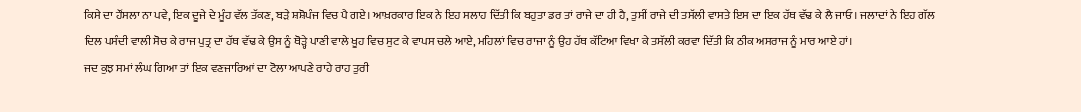ਕਿਸੇ ਦਾ ਹੌਂਸਲਾ ਨਾ ਪਵੇ, ਇਕ ਦੂਜੇ ਦੇ ਮੂੰਹ ਵੱਲ ਤੱਕਣ, ਬੜੇ ਸ਼ਸ਼ੋਪੰਜ ਵਿਚ ਪੈ ਗਏ। ਆਖ਼ਰਕਾਰ ਇਕ ਨੇ ਇਹ ਸਲਾਹ ਦਿੱਤੀ ਕਿ ਬਹੁਤਾ ਡਰ ਤਾਂ ਰਾਜੇ ਦਾ ਹੀ ਹੈ, ਤੁਸੀਂ ਰਾਜੇ ਦੀ ਤਸੱਲੀ ਵਾਸਤੇ ਇਸ ਦਾ ਇਕ ਹੱਥ ਵੱਢ ਕੇ ਲੈ ਜਾਓ। ਜਲਾਦਾਂ ਨੇ ਇਹ ਗੱਲ ਦਿਲ ਪਸੰਦੀ ਵਾਲੀ ਸੋਚ ਕੇ ਰਾਜ ਪੁਤ੍ਰ ਦਾ ਹੱਥ ਵੱਢ ਕੇ ਉਸ ਨੂੰ ਥੋੜ੍ਹੇ ਪਾਣੀ ਵਾਲੇ ਖੂਹ ਵਿਚ ਸੁਟ ਕੇ ਵਾਪਸ ਚਲੇ ਆਏ, ਮਹਿਲਾਂ ਵਿਚ ਰਾਜਾ ਨੂੰ ਉਹ ਹੱਥ ਕੱਟਿਆ ਵਿਖਾ ਕੇ ਤਸੱਲੀ ਕਰਵਾ ਦਿੱਤੀ ਕਿ ਠੀਕ ਅਸਰਾਜ ਨੂੰ ਮਾਰ ਆਏ ਹਾਂ।
ਜਦ ਕੁਝ ਸਮਾਂ ਲੰਘ ਗਿਆ ਤਾਂ ਇਕ ਵਣਜਾਰਿਆਂ ਦਾ ਟੋਲਾ ਆਪਣੇ ਰਾਹੇ ਰਾਹ ਤੁਰੀ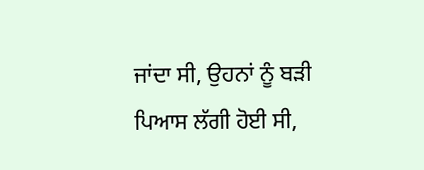ਜਾਂਦਾ ਸੀ, ਉਹਨਾਂ ਨੂੰ ਬੜੀ ਪਿਆਸ ਲੱਗੀ ਹੋਈ ਸੀ,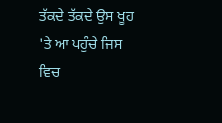ਤੱਕਦੇ ਤੱਕਦੇ ਉਸ ਖੂਹ 'ਤੇ ਆ ਪਹੁੰਚੇ ਜਿਸ ਵਿਚ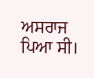ਅਸਰਾਜ ਪਿਆ ਸੀ।